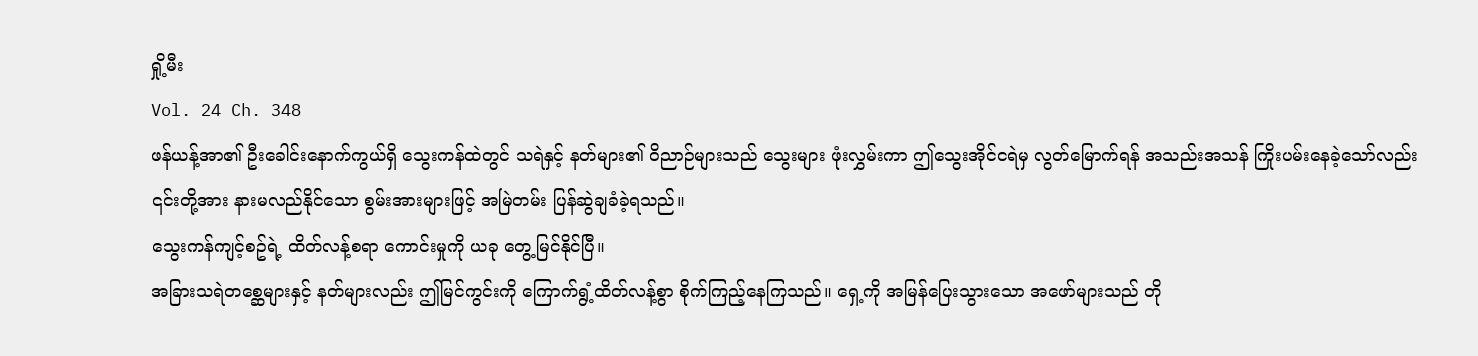ရှို့မီး
Vol. 24 Ch. 348
ဖန်ယန့်အာ၏ ဦးခေါင်းနောက်ကွယ်ရှိ သွေးကန်ထဲတွင် သရဲနှင့် နတ်များ၏ ဝိညာဉ်များသည် သွေးများ ဖုံးလွှမ်းကာ ဤသွေးအိုင်ငရဲမှ လွတ်မြောက်ရန် အသည်းအသန် ကြိုးပမ်းနေခဲ့သော်လည်း ၎င်းတို့အား နားမလည်နိုင်သော စွမ်းအားများဖြင့် အမြဲတမ်း ပြန်ဆွဲချခံခဲ့ရသည်။
သွေးကန်ကျင့်စဥ်ရဲ့ ထိတ်လန့်စရာ ကောင်းမှုကို ယခု တွေ့မြင်နိုင်ပြီ။
အခြားသရဲတစ္ဆေများနှင့် နတ်များလည်း ဤမြင်ကွင်းကို ကြောက်ရွံ့ထိတ်လန့်စွာ စိုက်ကြည့်နေကြသည်။ ရှေ့ကို အမြန်ပြေးသွားသော အဖော်များသည် တို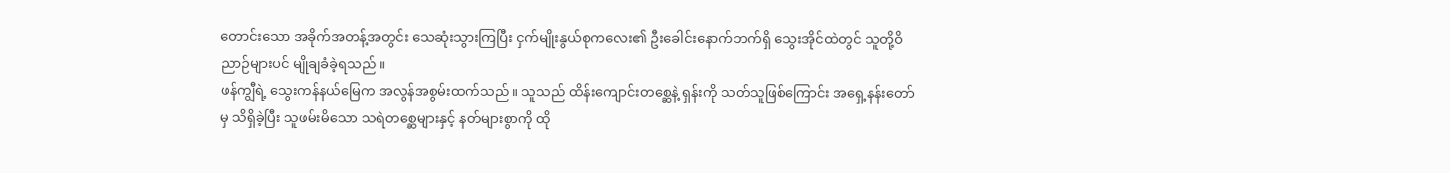တောင်းသော အခိုက်အတန့်အတွင်း သေဆုံးသွားကြပြီး ငှက်မျိုးနွယ်စုကလေး၏ ဦးခေါင်းနောက်ဘက်ရှိ သွေးအိုင်ထဲတွင် သူတို့ဝိညာဉ်များပင် မျိုချခံခဲ့ရသည်။
ဖန်ကျွီရဲ့ သွေးကန်နယ်မြေက အလွန်အစွမ်းထက်သည်။ သူသည် ထိန်းကျောင်းတစ္ဆေနဲ့ ရှန်းကို သတ်သူဖြစ်ကြောင်း အရှေ့နန်းတော်မှ သိရှိခဲ့ပြီး သူဖမ်းမိသော သရဲတစ္ဆေများနှင့် နတ်များစွာကို ထို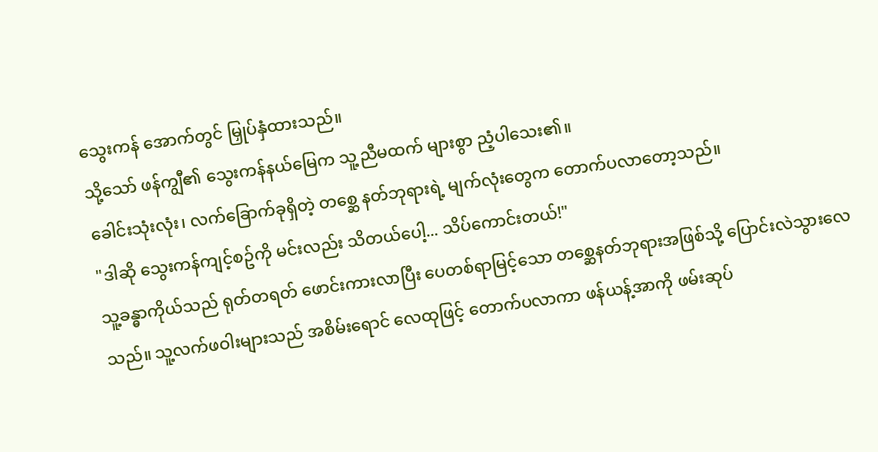သွေးကန် အောက်တွင် မြှုပ်နှံထားသည်။
သို့သော် ဖန်ကျွီ၏ သွေးကန်နယ်မြေက သူ့ညီမထက် များစွာ ညံ့ပါသေး၏။
ခေါင်းသုံးလုံး၊ လက်ခြောက်ခုရှိတဲ့ တစ္ဆေ နတ်ဘုရားရဲ့ မျက်လုံးတွေက တောက်ပလာတော့သည်။
"ဒါဆို သွေးကန်ကျင့်စဥ်ကို မင်းလည်း သိတယ်ပေါ့... သိပ်ကောင်းတယ်!"
သူ့ခန္ဓာကိုယ်သည် ရုတ်တရတ် ဖောင်းကားလာပြီး ပေတစ်ရာမြင့်သော တစ္ဆေနတ်ဘုရားအဖြစ်သို့ ပြောင်းလဲသွားလေသည်။ သူ့လက်ဖဝါးများသည် အစိမ်းရောင် လေထုဖြင့် တောက်ပလာကာ ဖန်ယန့်အာကို ဖမ်းဆုပ်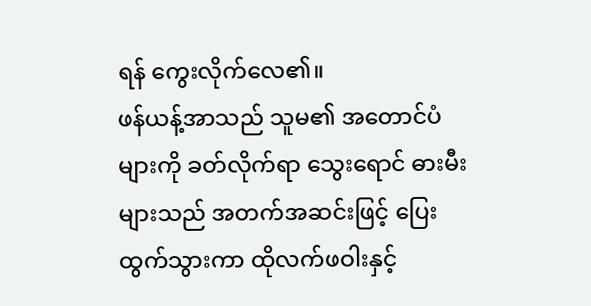ရန် ကွေးလိုက်လေ၏။
ဖန်ယန့်အာသည် သူမ၏ အတောင်ပံများကို ခတ်လိုက်ရာ သွေးရောင် ဓားမီးများသည် အတက်အဆင်းဖြင့် ပြေးထွက်သွားကာ ထိုလက်ဖဝါးနှင့်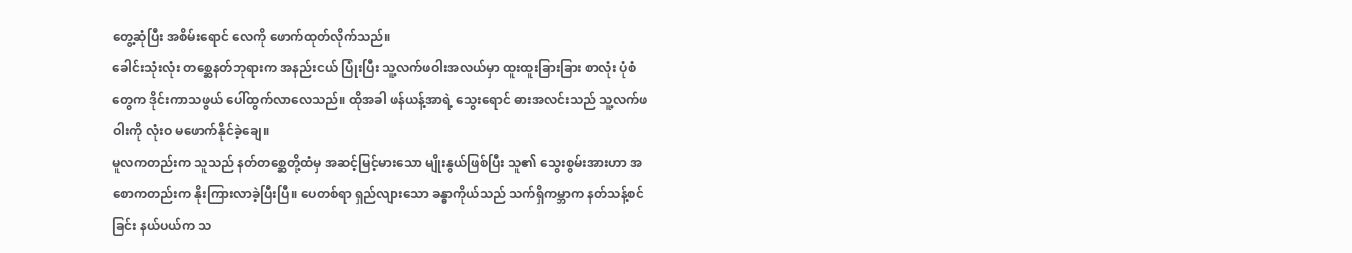တွေ့ဆုံပြီး အစိမ်းရောင် လေကို ဖောက်ထုတ်လိုက်သည်။
ခေါင်းသုံးလုံး တစ္ဆေနတ်ဘုရားက အနည်းငယ် ပြုံးပြီး သူ့လက်ဖဝါးအလယ်မှာ ထူးထူးခြားခြား စာလုံး ပုံစံတွေက ဒိုင်းကာသဖွယ် ပေါ်ထွက်လာလေသည်။ ထိုအခါ ဖန်ယန့်အာရဲ့ သွေးရောင် ဓားအလင်းသည် သူ့လက်ဖဝါးကို လုံးဝ မဖောက်နိုင်ခဲ့ချေ။
မူလကတည်းက သူသည် နတ်တစ္ဆေတို့ထံမှ အဆင့်မြင့်မားသော မျိုးနွယ်ဖြစ်ပြီး သူ၏ သွေးစွမ်းအားဟာ အစောကတည်းက နိုးကြားလာခဲ့ပြီးပြီ။ ပေတစ်ရာ ရှည်လျားသော ခန္ဓာကိုယ်သည် သက်ရှိကမ္ဘာက နတ်သန့်စင်ခြင်း နယ်ပယ်က သ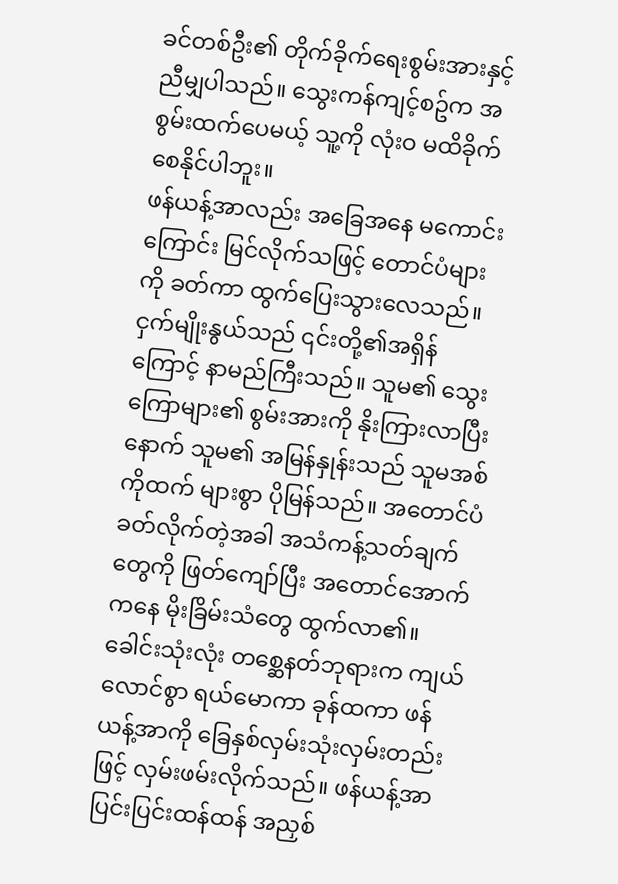ခင်တစ်ဦး၏ တိုက်ခိုက်ရေးစွမ်းအားနှင့် ညီမျှပါသည်။ သွေးကန်ကျင့်စဥ်က အစွမ်းထက်ပေမယ့် သူ့ကို လုံးဝ မထိခိုက်စေနိုင်ပါဘူး။
ဖန်ယန့်အာလည်း အခြေအနေ မကောင်းကြောင်း မြင်လိုက်သဖြင့် တောင်ပံများကို ခတ်ကာ ထွက်ပြေးသွားလေသည်။ ငှက်မျိုးနွယ်သည် ၎င်းတို့၏အရှိန်ကြောင့် နာမည်ကြီးသည်။ သူမ၏ သွေးကြောများ၏ စွမ်းအားကို နိုးကြားလာပြီးနောက် သူမ၏ အမြန်နှုန်းသည် သူမအစ်ကိုထက် များစွာ ပိုမြန်သည်။ အတောင်ပံခတ်လိုက်တဲ့အခါ အသံကန့်သတ်ချက်တွေကို ဖြတ်ကျော်ပြီး အတောင်အောက်ကနေ မိုးခြိမ်းသံတွေ ထွက်လာ၏။
ခေါင်းသုံးလုံး တစ္ဆေနတ်ဘုရားက ကျယ်လောင်စွာ ရယ်မောကာ ခုန်ထကာ ဖန်ယန့်အာကို ခြေနှစ်လှမ်းသုံးလှမ်းတည်းဖြင့် လှမ်းဖမ်းလိုက်သည်။ ဖန်ယန့်အာ ပြင်းပြင်းထန်ထန် အညှစ်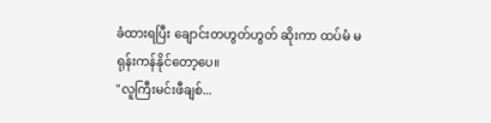ခံထားရပြီး ချောင်းတဟွတ်ဟွတ် ဆိုးကာ ထပ်မံ မရုန်းကန်နိုင်တော့ပေ။
"လူကြီးမင်းဖီချစ်...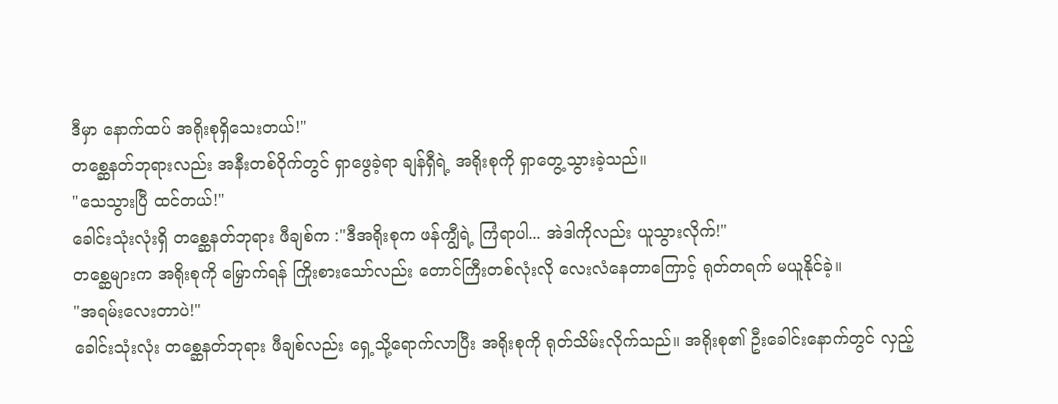ဒီမှာ နောက်ထပ် အရိုးစုရှိသေးတယ်!"
တစ္ဆေနတ်ဘုရားလည်း အနီးတစ်ဝိုက်တွင် ရှာဖွေခဲ့ရာ ချန်ရှီရဲ့ အရိုးစုကို ရှာတွေ့သွားခဲ့သည်။
"သေသွားပြီ ထင်တယ်!"
ခေါင်းသုံးလုံးရှိ တစ္ဆေနတ်ဘုရား ဖီချစ်က :"ဒီအရိုးစုက ဖန်ကျွီရဲ့ ကြံရာပါ... အဲဒါကိုလည်း ယူသွားလိုက်!"
တစ္ဆေများက အရိုးစုကို မြှောက်ရန် ကြိုးစားသော်လည်း တောင်ကြီးတစ်လုံးလို လေးလံနေတာကြောင့် ရုတ်တရက် မယူနိုင်ခဲ့။
"အရမ်းလေးတာပဲ!"
ခေါင်းသုံးလုံး တစ္ဆေနတ်ဘုရား ဖီချစ်လည်း ရှေ့သို့ရောက်လာပြီး အရိုးစုကို ရုတ်သိမ်းလိုက်သည်။ အရိုးစု၏ ဦးခေါင်းနောက်တွင် လှည့်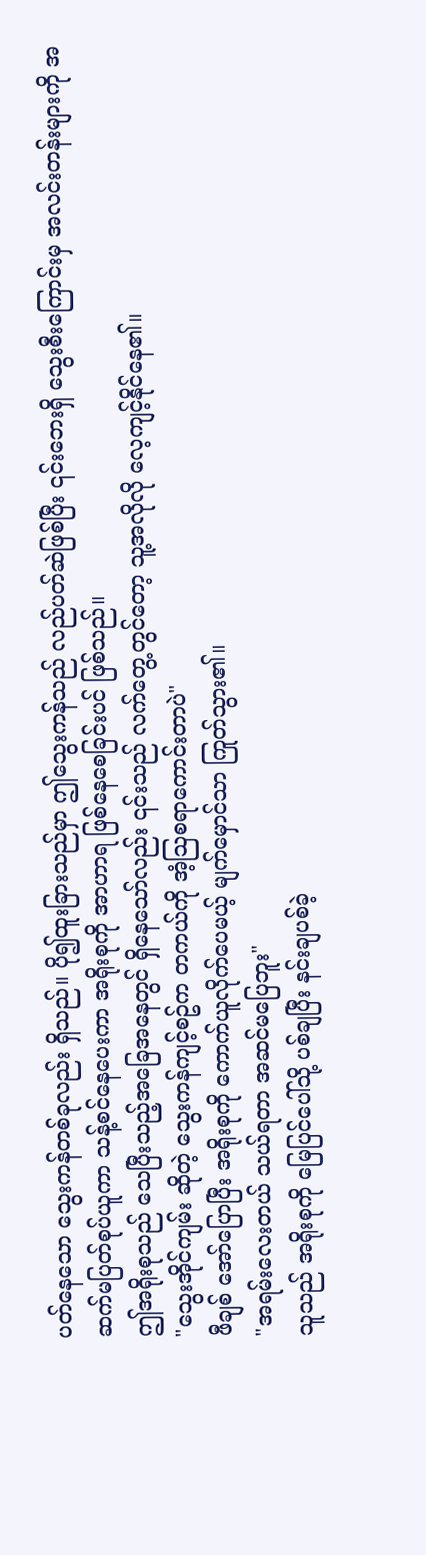ပတ်နေသော သွေးကန်တစ်ခုလည်း ရှိသည်။ ပို၍ထူးခြားသည်မှာ ဤသွေးကန်သည် လည်ပတ်ဆဲဖြစ်ပြီး ၎င်းဘေးရှိ သွေးစီးကြောင်းမှ အလင်းတန်းများကို အဆက်မပြတ်စုပ်ယူကာ သန့်စင်နေပေးကာ အရိုးစုကို အာဟာရ ဖြစ်နေစေခြင်းပင် ဖြစ်သည်။
ဤအရိုးစုသည် သေပြီးသည့်အခြေအနေတွင် ရှိနေသော်လည်း ၎င်းသည် လက်တွေ့တွင်တော့ သူ့အလိုလို လေ့ကျင့်နိုင်နေ၏။
"သွေးအိုင်ကျမ်း ဆိုတဲ့ သွေးကန်ကျင့်စဥ်က တကယ်ကို အံ့သြစရာကောင်းတာပဲ"
ဖီချစ် အော်ပြောပြီး အရိုးစုကို ကောက်ယူလိုက်ပေမယ့် မျက်မှောင်သာ ကြုတ်သွား၏။
"အရမ်းလေးတယ် သယ်ရတာ အဆင်မပြေဘူး"
သူသည် အရိုးစုကို မြေပြင်ပေါ်သို့ ပစ်ချပြီး နင်းချပစ်ခဲ့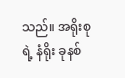သည်။ အရိုးစုရဲ့ နံရိုး ခုနစ်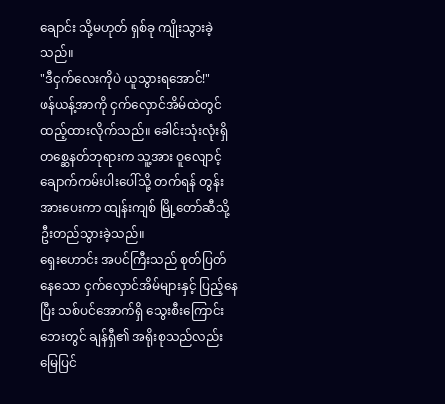ချောင်း သို့မဟုတ် ရှစ်ခု ကျိုးသွားခဲ့သည်။
"ဒီငှက်လေးကိုပဲ ယူသွားရအောင်!"
ဖန်ယန့်အာကို ငှက်လှောင်အိမ်ထဲတွင် ထည့်ထားလိုက်သည်။ ခေါင်းသုံးလုံးရှိ တစ္ဆေနတ်ဘုရားက သူ့အား ဝူလျောင့် ချောက်ကမ်းပါးပေါ်သို့ တက်ရန် တွန်းအားပေးကာ ထျန်းကျစ် မြို့တော်ဆီသို့ ဦးတည်သွားခဲ့သည်။
ရှေးဟောင်း အပင်ကြီးသည် စုတ်ပြတ်နေသော ငှက်လှောင်အိမ်များနှင့် ပြည့်နေပြီး သစ်ပင်အောက်ရှိ သွေးစီးကြောင်းဘေးတွင် ချန်ရှီ၏ အရိုးစုသည်လည်း မြေပြင်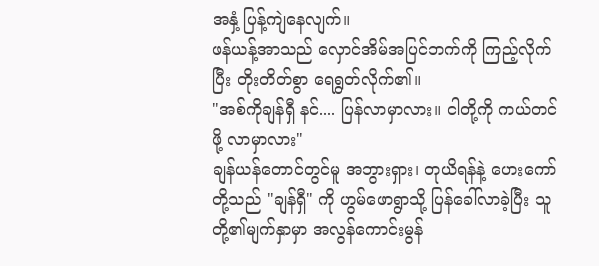အနှံ့ ပြန့်ကျဲနေလျက်။
ဖန်ယန့်အာသည် လှောင်အိမ်အပြင်ဘက်ကို ကြည့်လိုက်ပြီး တိုးတိတ်စွာ ရေရွတ်လိုက်၏။
"အစ်ကိုချန်ရှီ နင်.... ပြန်လာမှာလား။ ငါတို့ကို ကယ်တင်ဖို့ လာမှာလား"
ချန်ယန်တောင်တွင်မူ အဘွားရှား၊ တုယိရန်နဲ့ ဟေးကော်တို့သည် "ချန်ရှီ" ကို ဟွမ်ဖောရွာသို့ ပြန်ခေါ်လာခဲ့ပြီး သူတို့၏မျက်နှာမှာ အလွန်ကောင်းမွန်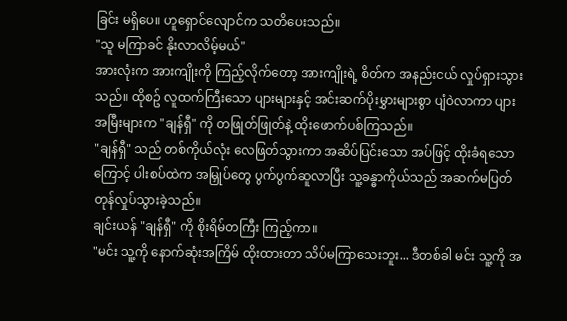ခြင်း မရှိပေ။ ဟူရှောင်လျောင်က သတိပေးသည်။
"သူ မကြာခင် နိုးလာလိမ့်မယ်"
အားလုံးက အားကျိုးကို ကြည့်လိုက်တော့ အားကျိုးရဲ့ စိတ်က အနည်းငယ် လှုပ်ရှားသွားသည်။ ထိုစဥ် လူထက်ကြီးသော ပျားများနှင့် အင်းဆက်ပိုးမွှားများစွာ ပျံဝဲလာကာ ပျားအမြီးများက "ချန်ရှီ" ကို တဖြုတ်ဖြုတ်နဲ့ ထိုးဖောက်ပစ်ကြသည်။
"ချန်ရှီ" သည် တစ်ကိုယ်လုံး လေဖြတ်သွားကာ အဆိပ်ပြင်းသော အပ်ဖြင့် ထိုးခံရသောကြောင့် ပါးစပ်ထဲက အမြှုပ်တွေ ပွက်ပွက်ဆူလာပြီး သူ့ခန္ဓာကိုယ်သည် အဆက်မပြတ် တုန်လှုပ်သွားခဲ့သည်။
ချင်းယန် "ချန်ရှီ" ကို စိုးရိမ်တကြီး ကြည့်ကာ။
"မင်း သူ့ကို နောက်ဆုံးအကြိမ် ထိုးထားတာ သိပ်မကြာသေးဘူး... ဒီတစ်ခါ မင်း သူ့ကို အ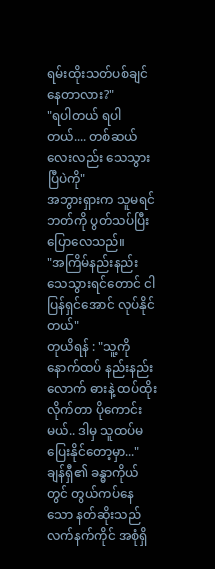ရမ်းထိုးသတ်ပစ်ချင်နေတာလား?"
"ရပါတယ် ရပါတယ်.... တစ်ဆယ်လေးလည်း သေသွားပြီပဲကို"
အဘွားရှားက သူမရင်ဘတ်ကို ပွတ်သပ်ပြီး ပြောလေသည်။
"အကြိမ်နည်းနည်း သေသွားရင်တောင် ငါပြန်ရှင်အောင် လုပ်နိုင်တယ်"
တုယိရန် : "သူ့ကို နောက်ထပ် နည်းနည်းလောက် ဓားနဲ့ ထပ်ထိုးလိုက်တာ ပိုကောင်းမယ်.. ဒါမှ သူထပ်မပြေးနိုင်တော့မှာ..."
ချန်ရှီ၏ ခန္ဓာကိုယ်တွင် တွယ်ကပ်နေသော နတ်ဆိုးသည် လက်နက်ကိုင် အစုံရှိ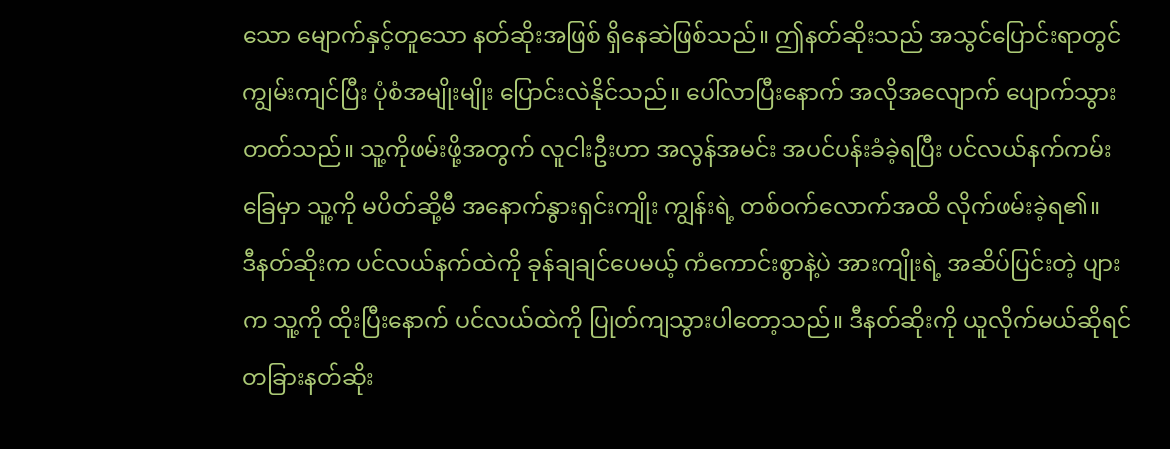သော မျောက်နှင့်တူသော နတ်ဆိုးအဖြစ် ရှိနေဆဲဖြစ်သည်။ ဤနတ်ဆိုးသည် အသွင်ပြောင်းရာတွင် ကျွမ်းကျင်ပြီး ပုံစံအမျိုးမျိုး ပြောင်းလဲနိုင်သည်။ ပေါ်လာပြီးနောက် အလိုအလျောက် ပျောက်သွားတတ်သည်။ သူ့ကိုဖမ်းဖို့အတွက် လူငါးဦးဟာ အလွန်အမင်း အပင်ပန်းခံခဲ့ရပြီး ပင်လယ်နက်ကမ်းခြေမှာ သူ့ကို မပိတ်ဆို့မီ အနောက်နွားရှင်းကျိုး ကျွန်းရဲ့ တစ်ဝက်လောက်အထိ လိုက်ဖမ်းခဲ့ရ၏။
ဒီနတ်ဆိုးက ပင်လယ်နက်ထဲကို ခုန်ချချင်ပေမယ့် ကံကောင်းစွာနဲ့ပဲ အားကျိုးရဲ့ အဆိပ်ပြင်းတဲ့ ပျားက သူ့ကို ထိုးပြီးနောက် ပင်လယ်ထဲကို ပြုတ်ကျသွားပါတော့သည်။ ဒီနတ်ဆိုးကို ယူလိုက်မယ်ဆိုရင် တခြားနတ်ဆိုး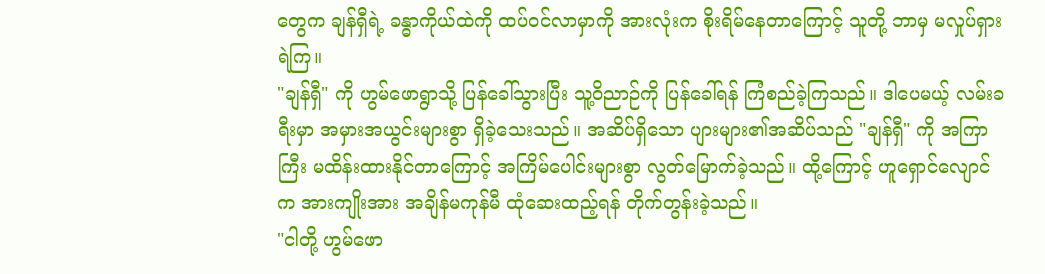တွေက ချန်ရှီရဲ့ ခန္ဓာကိုယ်ထဲကို ထပ်ဝင်လာမှာကို အားလုံးက စိုးရိမ်နေတာကြောင့် သူတို့ ဘာမှ မလှုပ်ရှားရဲကြ။
"ချန်ရှီ" ကို ဟွမ်ဖောရွာသို့ ပြန်ခေါ်သွားပြီး သူ့ဝိညာဉ်ကို ပြန်ခေါ်ရန် ကြံစည်ခဲ့ကြသည်။ ဒါပေမယ့် လမ်းခရီးမှာ အမှားအယွင်းများစွာ ရှိခဲ့သေးသည်။ အဆိပ်ရှိသော ပျားများ၏အဆိပ်သည် "ချန်ရှီ" ကို အကြာကြီး မထိန်းထားနိုင်တာကြောင့် အကြိမ်ပေါင်းများစွာ လွတ်မြောက်ခဲ့သည်။ ထို့ကြောင့် ဟူရှောင်လျောင်က အားကျိုးအား အချိန်မကုန်မီ ထုံဆေးထည့်ရန် တိုက်တွန်းခဲ့သည်။
"ငါတို့ ဟွမ်ဖော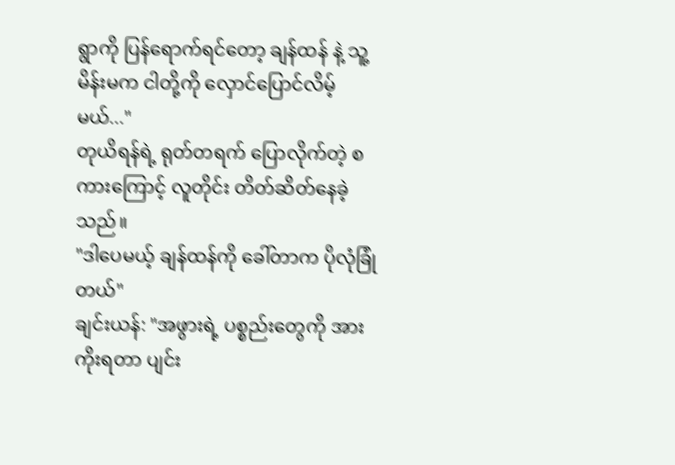ရွာကို ပြန်ရောက်ရင်တော့ ချန်ထန် နဲ့ သူ့မိန်းမက ငါတို့ကို လှောင်ပြောင်လိမ့်မယ်..."
တုယိရန်ရဲ့ ရုတ်တရက် ပြောလိုက်တဲ့ စကားကြောင့် လူတိုင်း တိတ်ဆိတ်နေခဲ့သည်။
"ဒါပေမယ့် ချန်ထန်ကို ခေါ်တာက ပိုလုံခြုံတယ်"
ချင်းယန်: "အဖွားရဲ့ ပစ္စည်းတွေကို အားကိုးရတာ ပျင်း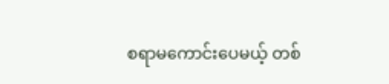စရာမကောင်းပေမယ့် တစ်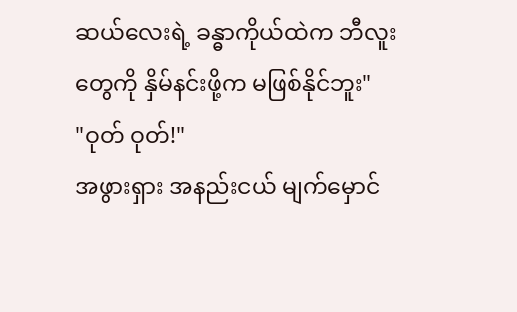ဆယ်လေးရဲ့ ခန္ဓာကိုယ်ထဲက ဘီလူးတွေကို နှိမ်နင်းဖို့က မဖြစ်နိုင်ဘူး"
"ဝုတ် ဝုတ်!"
အဖွားရှား အနည်းငယ် မျက်မှောင်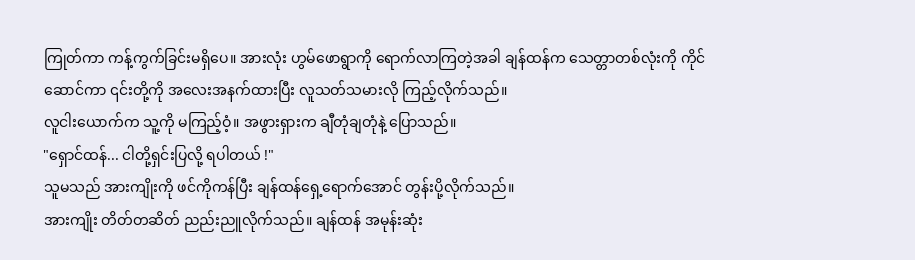ကြုတ်ကာ ကန့်ကွက်ခြင်းမရှိပေ။ အားလုံး ဟွမ်ဖောရွာကို ရောက်လာကြတဲ့အခါ ချန်ထန်က သေတ္တာတစ်လုံးကို ကိုင်ဆောင်ကာ ၎င်းတို့ကို အလေးအနက်ထားပြီး လူသတ်သမားလို ကြည့်လိုက်သည်။
လူငါးယောက်က သူ့ကို မကြည့်ဝံ့။ အဖွားရှားက ချီတုံချတုံနဲ့ ပြောသည်။
"ရှောင်ထန်... ငါတို့ရှင်းပြလို့ ရပါတယ် !"
သူမသည် အားကျိုးကို ဖင်ကိုကန်ပြီး ချန်ထန်ရှေ့ရောက်အောင် တွန်းပို့လိုက်သည်။
အားကျိုး တိတ်တဆိတ် ညည်းညူလိုက်သည်။ ချန်ထန် အမုန်းဆုံး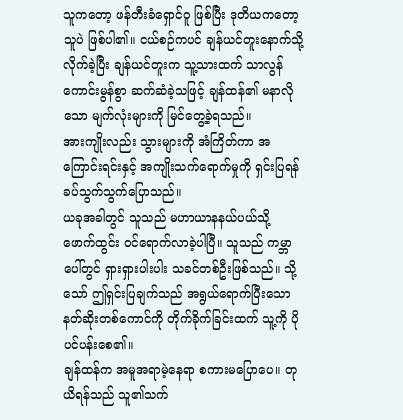သူကတော့ ဖန်တီးခံရှောင်ဝူ ဖြစ်ပြီး ဒုတိယကတော့ သူပဲ ဖြစ်ပါ၏။ ငယ်စဉ်ကပင် ချန်ယင်တူးနောက်သို့ လိုက်ခဲ့ပြီး ချန်ယင်တူးက သူ့သားထက် သာလွန်ကောင်းမွန်စွာ ဆက်ဆံခဲ့သဖြင့် ချန်ထန်၏ မနာလိုသော မျက်လုံးများကို မြင်တွေ့ခဲ့ရသည်။
အားကျိုးလည်း သွားများကို အံကြိတ်ကာ အကြောင်းရင်းနှင့် အကျိုးသက်ရောက်မှုကို ရှင်းပြရန် ခပ်သွက်သွက်ပြောသည်။
ယခုအခါတွင် သူသည် မဟာယာနနယ်ပယ်သို့ ဖောက်ထွင်း ဝင်ရောက်လာခဲ့ပါပြီ။ သူသည် ကမ္ဘာပေါ်တွင် ရှားရှားပါးပါး သခင်တစ်ဦးဖြစ်သည်။ သို့သော် ဤရှင်းပြချက်သည် အရွယ်ရောက်ပြီးသော နတ်ဆိုးတစ်ကောင်ကို တိုက်ခိုက်ခြင်းထက် သူ့ကို ပိုပင်ပန်းစေ၏။
ချန်ထန်က အမူအရာမဲ့နေရာ စကားမပြောပေ။ တုယိရန်သည် သူ၏သက်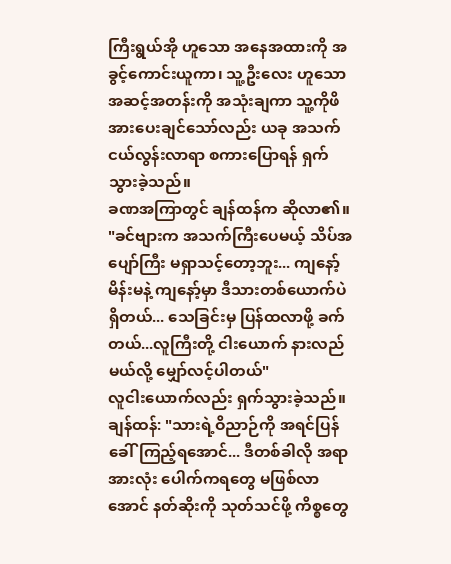ကြီးရွယ်အို ဟူသော အနေအထားကို အခွင့်ကောင်းယူကာ၊ သူ့ဦးလေး ဟူသော အဆင့်အတန်းကို အသုံးချကာ သူ့ကိုဖိအားပေးချင်သော်လည်း ယခု အသက်ငယ်လွန်းလာရာ စကားပြောရန် ရှက်သွားခဲ့သည်။
ခဏအကြာတွင် ချန်ထန်က ဆိုလာ၏။
"ခင်ဗျားက အသက်ကြီးပေမယ့် သိပ်အပျော်ကြီး မရှာသင့်တော့ဘူး... ကျနော့်မိန်းမနဲ့ ကျနော့်မှာ ဒီသားတစ်ယောက်ပဲ ရှိတယ်... သေခြင်းမှ ပြန်ထလာဖို့ ခက်တယ်...လူကြီးတို့ ငါးယောက် နားလည်မယ်လို့ မျှော်လင့်ပါတယ်"
လူငါးယောက်လည်း ရှက်သွားခဲ့သည်။
ချန်ထန်: "သားရဲ့ဝိညာဉ်ကို အရင်ပြန်ခေါ်ကြည့်ရအောင်... ဒီတစ်ခါလို အရာအားလုံး ပေါက်ကရတွေ မဖြစ်လာအောင် နတ်ဆိုးကို သုတ်သင်ဖို့ ကိစ္စတွေ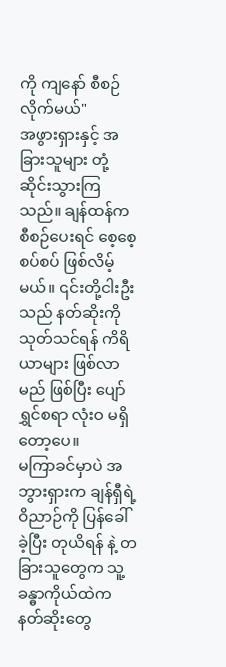ကို ကျနော် စီစဉ်လိုက်မယ်"
အဖွားရှားနှင့် အခြားသူများ တုံ့ဆိုင်းသွားကြသည်။ ချန်ထန်က စီစဉ်ပေးရင် စေ့စေ့စပ်စပ် ဖြစ်လိမ့်မယ်။ ၎င်းတို့ငါးဦးသည် နတ်ဆိုးကို သုတ်သင်ရန် ကိရိယာများ ဖြစ်လာမည် ဖြစ်ပြီး ပျော်ရွှင်စရာ လုံးဝ မရှိတော့ပေ။
မကြာခင်မှာပဲ အဘွားရှားက ချန်ရှီရဲ့ ဝိညာဉ်ကို ပြန်ခေါ်ခဲ့ပြီး တုယိရန် နဲ့ တခြားသူတွေက သူ့ခန္ဓာကိုယ်ထဲက နတ်ဆိုးတွေ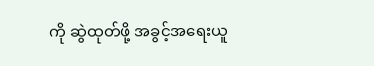ကို ဆွဲထုတ်ဖို့ အခွင့်အရေးယူ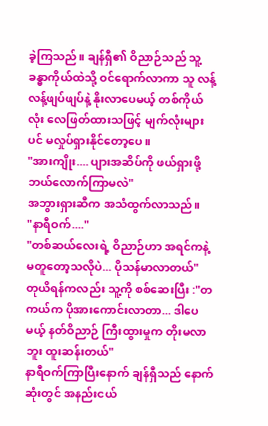ခဲ့ကြသည်။ ချန်ရှီ၏ ဝိညာဉ်သည် သူ့ခန္ဓာကိုယ်ထဲသို့ ဝင်ရောက်လာကာ သူ လန့်လန့်ဖျပ်ဖျပ်နဲ့ နိုးလာပေမယ့် တစ်ကိုယ်လုံး လေဖြတ်ထားသဖြင့် မျက်လုံးများပင် မလှုပ်ရှားနိုင်တော့ပေ။
"အားကျိုး.... ပျားအဆိပ်ကို ဖယ်ရှားဖို့ ဘယ်လောက်ကြာမလဲ"
အဘွားရှားဆီက အသံထွက်လာသည်။
"နာရီဝက်...."
"တစ်ဆယ်လေးရဲ့ ဝိညာဉ်ဟာ အရင်ကနဲ့ မတူတော့သလိုပဲ... ပိုသန်မာလာတယ်"
တုယိရန်ကလည်း သူ့ကို စစ်ဆေးပြီး :"တကယ်က ပိုအားကောင်းလာတာ... ဒါပေမယ့် နတ်ဝိညာဉ် ကြီးထွားမှုက တိုးမလာဘူး ထူးဆန်းတယ်"
နာရီဝက်ကြာပြီးနောက် ချန်ရှီသည် နောက်ဆုံးတွင် အနည်းငယ်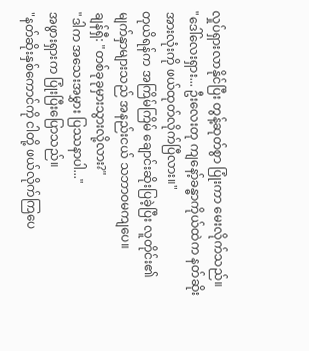လှုပ်ရှားလာနိုင်ပြီး တွန့်ဆုတ်စွာ ပြုံးကာ မေးလိုက်သည်။
"ဒေါ်လေးရှား... ဦးလေးတု ကျနော့်ခန္ဓာကိုယ်ထဲက နတ်ဆိုးအားလုံးကို ဖယ်ထုတ်လိုက်ပြီလား။"
တုယိရန်က အကြိမ်ကြိမ် ချောင်းဆိုးပြခဲ့ပြီး လူတိုင်း၏ မျက်နှာများသည် အနည်းငယ် သဘာဝမကျပေ။
ချန်ရှီ: "တစ်ခုခုမှားသွားလို့လား?"
"ဒါက အသေးအမွှား ပြဿနာပါ..."
အဖွားရှားက ပြုံးပြီးပြောသည်။
"နတ်ဆိုးနှစ်ကောင်ကို ငါတို့ ဖယ်လိုက်ကြပေ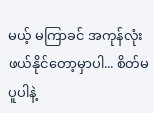မယ့် မကြာခင် အကုန်လုံး ဖယ်နိုင်တော့မှာပါ... စိတ်မပူပါနဲ့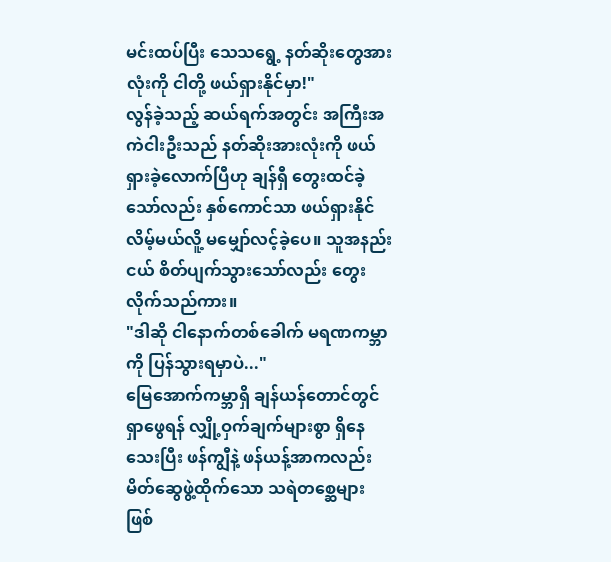မင်းထပ်ပြီး သေသရွေ့ နတ်ဆိုးတွေအားလုံးကို ငါတို့ ဖယ်ရှားနိုင်မှာ!"
လွန်ခဲ့သည့် ဆယ်ရက်အတွင်း အကြီးအကဲငါးဦးသည် နတ်ဆိုးအားလုံးကို ဖယ်ရှားခဲ့လောက်ပြီဟု ချန်ရှီ တွေးထင်ခဲ့သော်လည်း နှစ်ကောင်သာ ဖယ်ရှားနိုင်လိမ့်မယ်လိူ့ မမျှော်လင့်ခဲ့ပေ။ သူအနည်းငယ် စိတ်ပျက်သွားသော်လည်း တွေးလိုက်သည်ကား။
"ဒါဆို ငါနောက်တစ်ခေါက် မရဏကမ္ဘာကို ပြန်သွားရမှာပဲ..."
မြေအောက်ကမ္ဘာရှိ ချန်ယန်တောင်တွင် ရှာဖွေရန် လျှို့ဝှက်ချက်များစွာ ရှိနေသေးပြီး ဖန်ကျွီနဲ့ ဖန်ယန့်အာကလည်း မိတ်ဆွေဖွဲ့ထိုက်သော သရဲတစ္ဆေများ ဖြစ်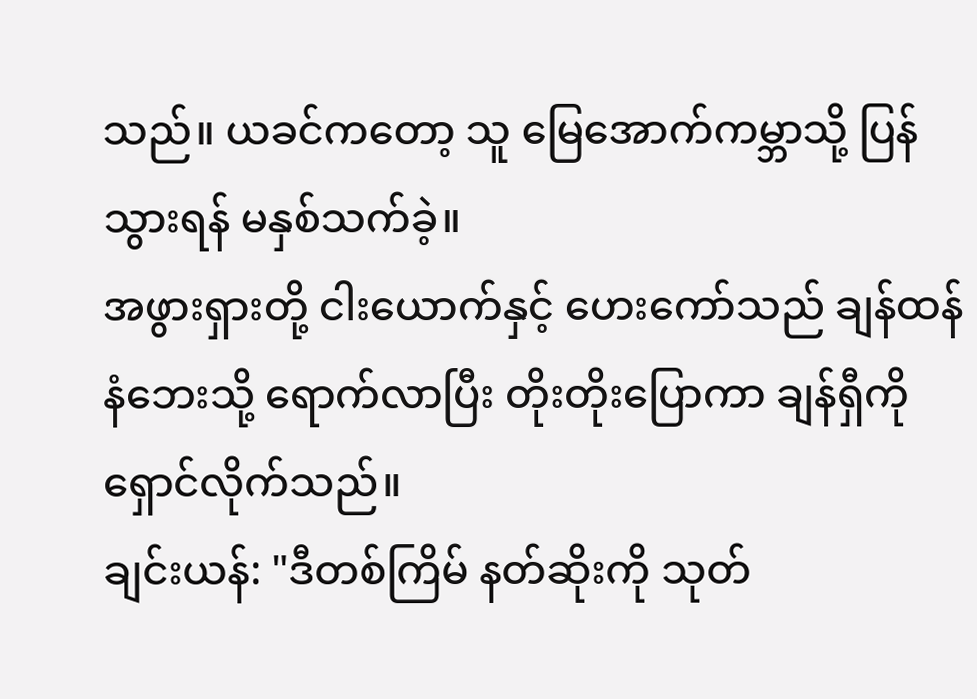သည်။ ယခင်ကတော့ သူ မြေအောက်ကမ္ဘာသို့ ပြန်သွားရန် မနှစ်သက်ခဲ့။
အဖွားရှားတို့ ငါးယောက်နှင့် ဟေးကော်သည် ချန်ထန်နံဘေးသို့ ရောက်လာပြီး တိုးတိုးပြောကာ ချန်ရှီကို ရှောင်လိုက်သည်။
ချင်းယန်: "ဒီတစ်ကြိမ် နတ်ဆိုးကို သုတ်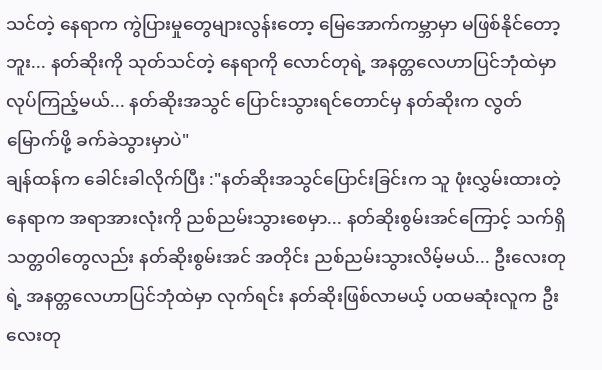သင်တဲ့ နေရာက ကွဲပြားမှုတွေများလွန်းတော့ မြေအောက်ကမ္ဘာမှာ မဖြစ်နိုင်တော့ဘူး... နတ်ဆိုးကို သုတ်သင်တဲ့ နေရာကို လောင်တုရဲ့ အနတ္တလေဟာပြင်ဘုံထဲမှာ လုပ်ကြည့်မယ်... နတ်ဆိုးအသွင် ပြောင်းသွားရင်တောင်မှ နတ်ဆိုးက လွတ်မြောက်ဖို့ ခက်ခဲသွားမှာပဲ"
ချန်ထန်က ခေါင်းခါလိုက်ပြီး :"နတ်ဆိုးအသွင်ပြောင်းခြင်းက သူ ဖုံးလွှမ်းထားတဲ့ နေရာက အရာအားလုံးကို ညစ်ညမ်းသွားစေမှာ... နတ်ဆိုးစွမ်းအင်ကြောင့် သက်ရှိသတ္တဝါတွေလည်း နတ်ဆိုးစွမ်းအင် အတိုင်း ညစ်ညမ်းသွားလိမ့်မယ်... ဦးလေးတုရဲ့ အနတ္တလေဟာပြင်ဘုံထဲမှာ လုက်ရင်း နတ်ဆိုးဖြစ်လာမယ့် ပထမဆုံးလူက ဦးလေးတု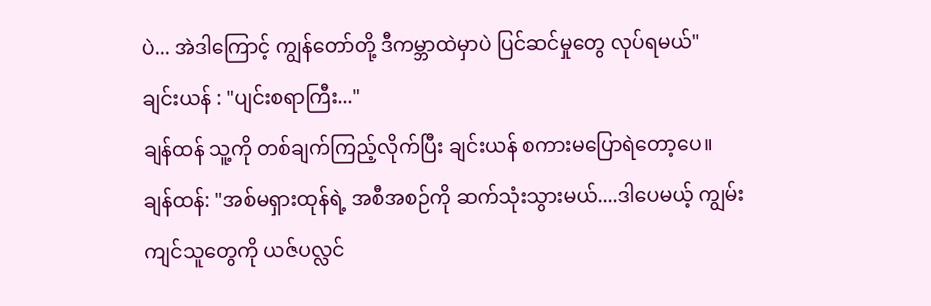ပဲ... အဲဒါကြောင့် ကျွန်တော်တို့ ဒီကမ္ဘာထဲမှာပဲ ပြင်ဆင်မှုတွေ လုပ်ရမယ်"
ချင်းယန် : "ပျင်းစရာကြီး..."
ချန်ထန် သူ့ကို တစ်ချက်ကြည့်လိုက်ပြီး ချင်းယန် စကားမပြောရဲတော့ပေ။
ချန်ထန်: "အစ်မရှားထုန်ရဲ့ အစီအစဉ်ကို ဆက်သုံးသွားမယ်....ဒါပေမယ့် ကျွမ်းကျင်သူတွေကို ယဇ်ပလ္လင်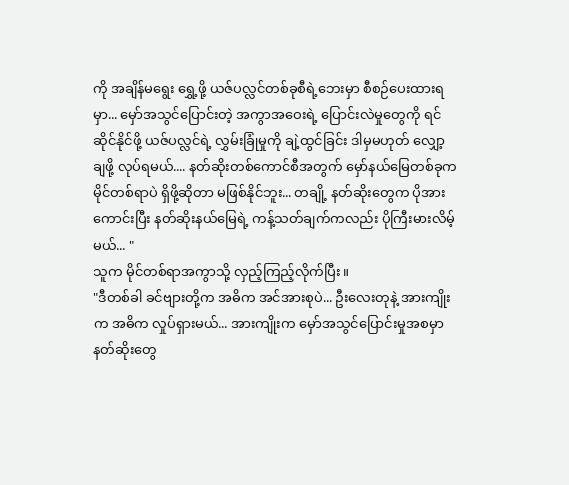ကို အချိန်မရွေး ရွှေ့ဖို့ ယဇ်ပလ္လင်တစ်ခုစီရဲ့ဘေးမှာ စီစဉ်ပေးထားရမှာ... မှော်အသွင်ပြောင်းတဲ့ အကွာအဝေးရဲ့ ပြောင်းလဲမှုတွေကို ရင်ဆိုင်နိုင်ဖို့ ယဇ်ပလ္လင်ရဲ့ လွှမ်းခြုံမှုကို ချဲ့ထွင်ခြင်း ဒါမှမဟုတ် လျှော့ချဖို့ လုပ်ရမယ်.... နတ်ဆိုးတစ်ကောင်စီအတွက် မှော်နယ်မြေတစ်ခုက မိုင်တစ်ရာပဲ ရှိဖို့ဆိုတာ မဖြစ်နိုင်ဘူး... တချို့ နတ်ဆိုးတွေက ပိုအားကောင်းပြီး နတ်ဆိုးနယ်မြေရဲ့ ကန့်သတ်ချက်ကလည်း ပိုကြီးမားလိမ့်မယ်... "
သူက မိုင်တစ်ရာအကွာသို့ လှည့်ကြည့်လိုက်ပြီး။
"ဒီတစ်ခါ ခင်ဗျားတို့က အဓိက အင်အားစုပဲ... ဦးလေးတုနဲ့ အားကျိုးက အဓိက လှုပ်ရှားမယ်... အားကျိုးက မှော်အသွင်ပြောင်းမှုအစမှာ နတ်ဆိုးတွေ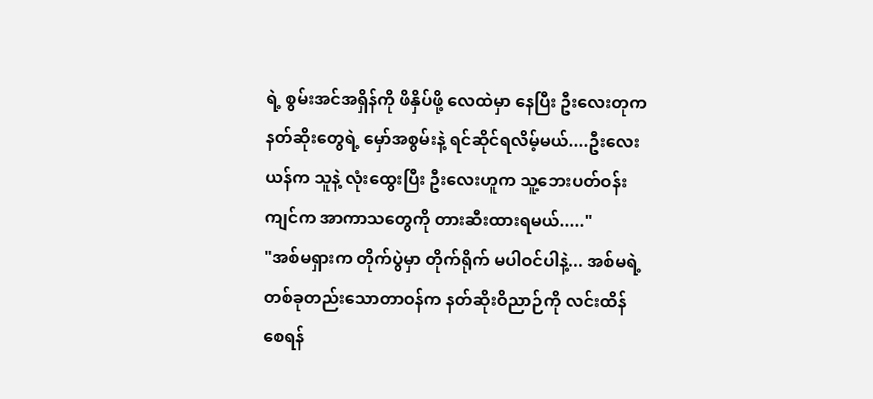ရဲ့ စွမ်းအင်အရှိန်ကို ဖိနှိပ်ဖို့ လေထဲမှာ နေပြီး ဦးလေးတုက နတ်ဆိုးတွေရဲ့ မှော်အစွမ်းနဲ့ ရင်ဆိုင်ရလိမ့်မယ်....ဦးလေးယန်က သူနဲ့ လုံးထွေးပြီး ဦးလေးဟူက သူ့ဘေးပတ်ဝန်းကျင်က အာကာသတွေကို တားဆီးထားရမယ်....."
"အစ်မရှားက တိုက်ပွဲမှာ တိုက်ရိုက် မပါဝင်ပါနဲ့... အစ်မရဲ့ တစ်ခုတည်းသောတာဝန်က နတ်ဆိုးဝိညာဉ်ကို လင်းထိန်စေရန်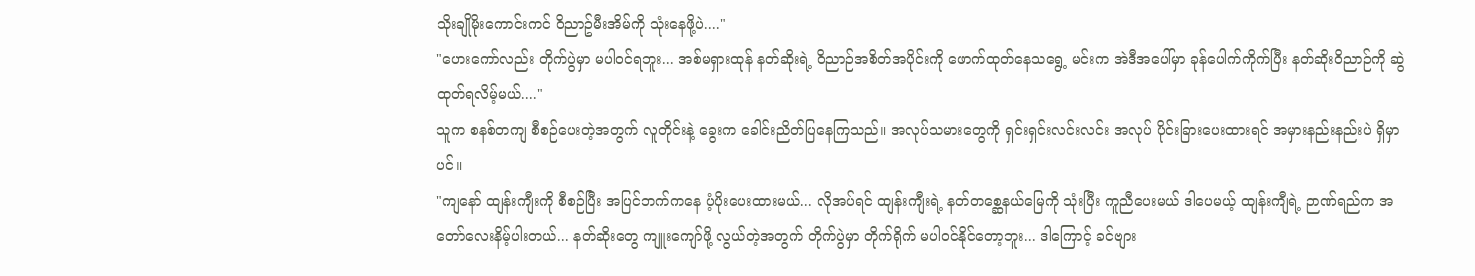သိုးချိုမိုးကောင်းကင် ဝိညာဥ်မီးအိမ်ကို သုံးနေဖို့ပဲ...."
"ဟေးကော်လည်း တိုက်ပွဲမှာ မပါဝင်ရဘူး... အစ်မရှားထုန် နတ်ဆိုးရဲ့ ဝိညာဉ်အစိတ်အပိုင်းကို ဖောက်ထုတ်နေသရွေ့ မင်းက အဲဒီအပေါ်မှာ ခုန်ပေါက်ကိုက်ပြီး နတ်ဆိုးဝိညာဉ်ကို ဆွဲထုတ်ရလိမ့်မယ်...."
သူက စနစ်တကျ စီစဉ်ပေးတဲ့အတွက် လူတိုင်းနဲ့ ခွေးက ခေါင်းညိတ်ပြနေကြသည်။ အလုပ်သမားတွေကို ရှင်းရှင်းလင်းလင်း အလုပ် ပိုင်းခြားပေးထားရင် အမှားနည်းနည်းပဲ ရှိမှာပင်။
"ကျနော် ထျန်းကျီးကို စီစဉ်ပြီး အပြင်ဘက်ကနေ ပံ့ပိုးပေးထားမယ်... လိုအပ်ရင် ထျန်းကျီးရဲ့ နတ်တစ္ဆေနယ်မြေကို သုံးပြီး ကူညီပေးမယ် ဒါပေမယ့် ထျန်းကျီရဲ့ ဉာဏ်ရည်က အတော်လေးနိမ့်ပါးတယ်... နတ်ဆိုးတွေ ကျူးကျော်ဖို့ လွယ်တဲ့အတွက် တိုက်ပွဲမှာ တိုက်ရိုက် မပါဝင်နိုင်တော့ဘူး... ဒါကြောင့် ခင်ဗျား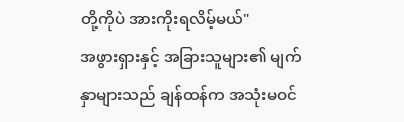တို့ကိုပဲ အားကိုးရလိမ့်မယ်"
အဖွားရှားနှင့် အခြားသူများ၏ မျက်နှာများသည် ချန်ထန်က အသုံးမဝင်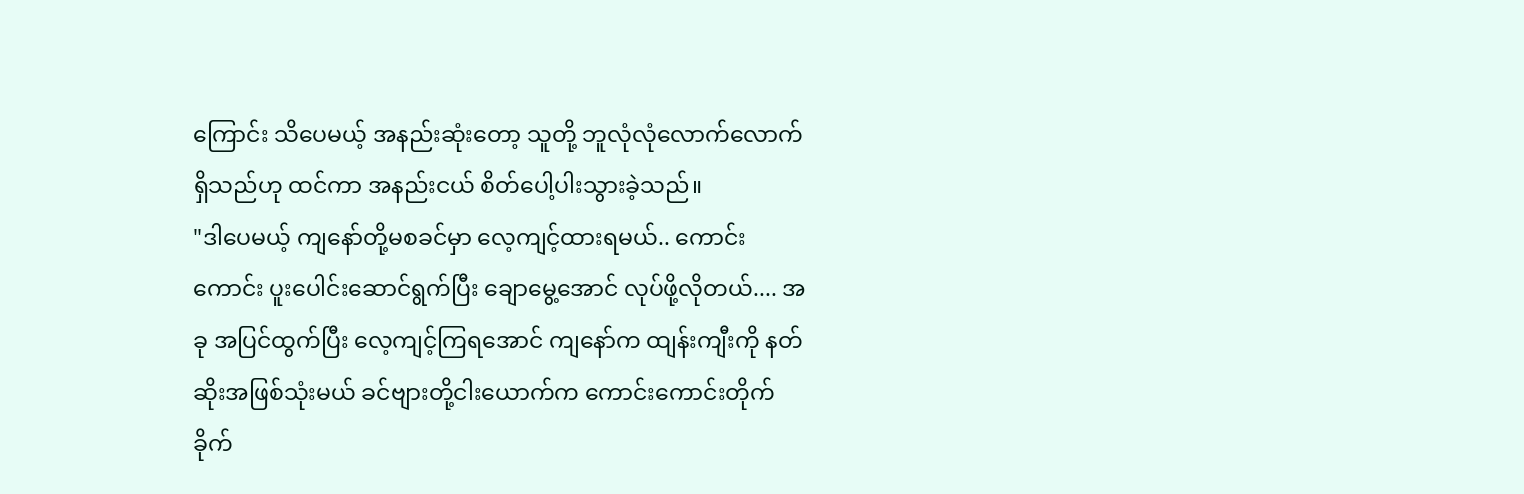ကြောင်း သိပေမယ့် အနည်းဆုံးတော့ သူတို့ ဘူလုံလုံလောက်လောက် ရှိသည်ဟု ထင်ကာ အနည်းငယ် စိတ်ပေါ့ပါးသွားခဲ့သည်။
"ဒါပေမယ့် ကျနော်တို့မစခင်မှာ လေ့ကျင့်ထားရမယ်.. ကောင်းကောင်း ပူးပေါင်းဆောင်ရွက်ပြီး ချောမွေ့အောင် လုပ်ဖို့လိုတယ်.... အခု အပြင်ထွက်ပြီး လေ့ကျင့်ကြရအောင် ကျနော်က ထျန်းကျီးကို နတ်ဆိုးအဖြစ်သုံးမယ် ခင်ဗျားတို့ငါးယောက်က ကောင်းကောင်းတိုက်ခိုက်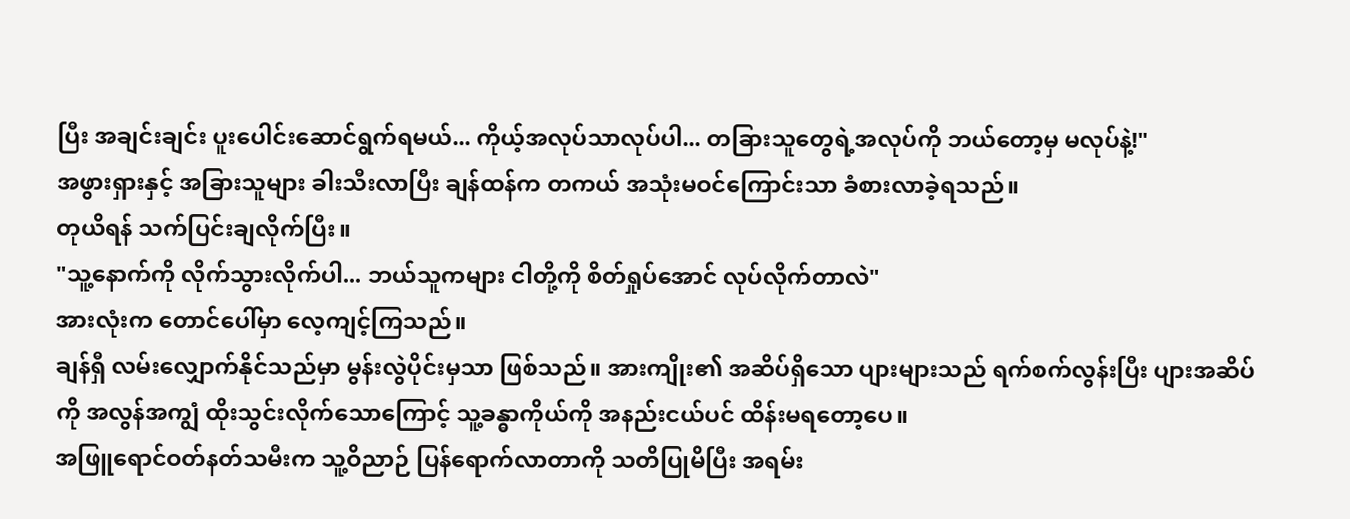ပြီး အချင်းချင်း ပူးပေါင်းဆောင်ရွက်ရမယ်... ကိုယ့်အလုပ်သာလုပ်ပါ... တခြားသူတွေရဲ့အလုပ်ကို ဘယ်တော့မှ မလုပ်နဲ့!"
အဖွားရှားနှင့် အခြားသူများ ခါးသီးလာပြီး ချန်ထန်က တကယ် အသုံးမဝင်ကြောင်းသာ ခံစားလာခဲ့ရသည်။
တုယိရန် သက်ပြင်းချလိုက်ပြီး။
"သူ့နောက်ကို လိုက်သွားလိုက်ပါ... ဘယ်သူကများ ငါတို့ကို စိတ်ရှုပ်အောင် လုပ်လိုက်တာလဲ"
အားလုံးက တောင်ပေါ်မှာ လေ့ကျင့်ကြသည်။
ချန်ရှီ လမ်းလျှောက်နိုင်သည်မှာ မွန်းလွဲပိုင်းမှသာ ဖြစ်သည်။ အားကျိုး၏ အဆိပ်ရှိသော ပျားများသည် ရက်စက်လွန်းပြီး ပျားအဆိပ်ကို အလွန်အကျွံ ထိုးသွင်းလိုက်သောကြောင့် သူ့ခန္ဓာကိုယ်ကို အနည်းငယ်ပင် ထိန်းမရတော့ပေ။
အဖြူရောင်ဝတ်နတ်သမီးက သူ့ဝိညာဉ် ပြန်ရောက်လာတာကို သတိပြုမိပြီး အရမ်း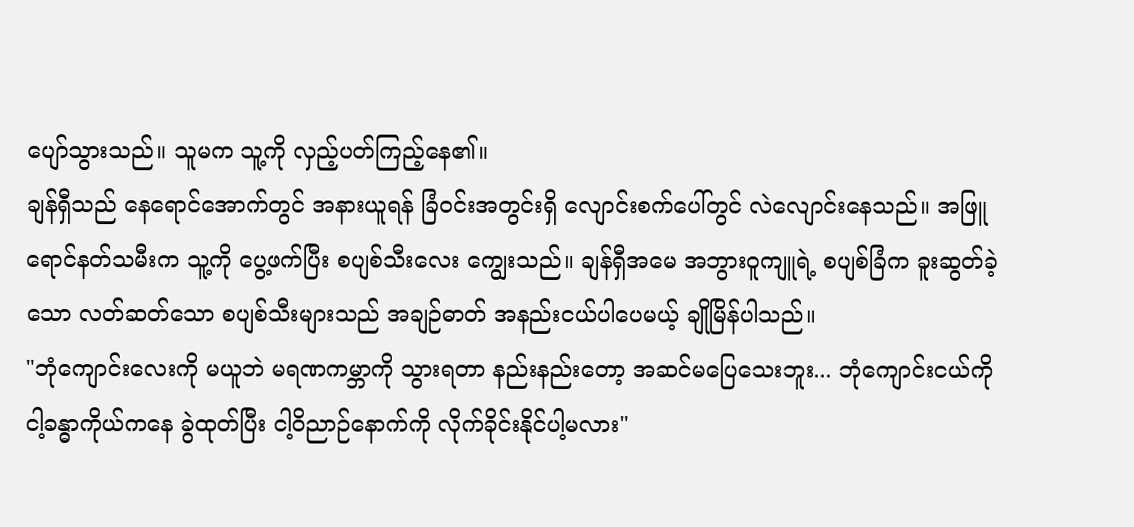ပျော်သွားသည်။ သူမက သူ့ကို လှည့်ပတ်ကြည့်နေ၏။
ချန်ရှီသည် နေရောင်အောက်တွင် အနားယူရန် ခြံဝင်းအတွင်းရှိ လျောင်းစက်ပေါ်တွင် လဲလျောင်းနေသည်။ အဖြူရောင်နတ်သမီးက သူ့ကို ပွေ့ဖက်ပြီး စပျစ်သီးလေး ကျွေးသည်။ ချန်ရှီအမေ အဘွားဝူကျူရဲ့ စပျစ်ခြံက ခူးဆွတ်ခဲ့သော လတ်ဆတ်သော စပျစ်သီးများသည် အချဉ်ဓာတ် အနည်းငယ်ပါပေမယ့် ချိုမြိန်ပါသည်။
"ဘုံကျောင်းလေးကို မယူဘဲ မရဏကမ္ဘာကို သွားရတာ နည်းနည်းတော့ အဆင်မပြေသေးဘူး... ဘုံကျောင်းငယ်ကို ငါ့ခန္ဓာကိုယ်ကနေ ခွဲထုတ်ပြီး ငါ့ဝိညာဉ်နောက်ကို လိုက်ခိုင်းနိုင်ပါ့မလား"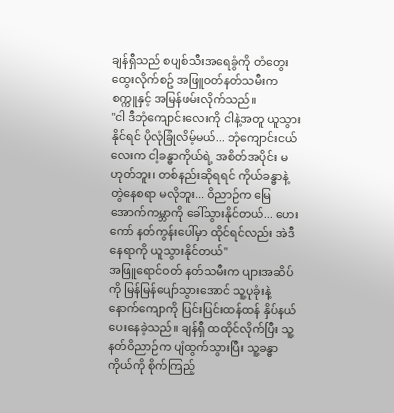ချန်ရှီသည် စပျစ်သီးအရေခွံကို တံတွေးထွေးလိုက်စဥ် အဖြူဝတ်နတ်သမီးက စက္ကူနှင့် အမြန်ဖမ်းလိုက်သည်။
"ငါ ဒီဘုံကျောင်းလေးကို ငါနဲ့အတူ ယူသွားနိုင်ရင် ပိုလုံခြုံလိမ့်မယ်... ဘုံကျောင်းငယ်လေးက ငါ့ခန္ဓာကိုယ်ရဲ့ အစိတ်အပိုင်း မဟုတ်ဘူး၊ တစ်နည်းဆိုရရင် ကိုယ်ခန္ဓာနဲ့ တွဲနေစရာ မလိုဘူး... ဝိညာဉ်က မြေအောက်ကမ္ဘာကို ခေါ်သွားနိုင်တယ်... ဟေးကော် နတ်ကွန်းပေါ်မှာ ထိုင်ရင်လည်း အဲဒီနေရာကို ယူသွားနိုင်တယ်"
အဖြူရောင်ဝတ် နတ်သမီးက ပျားအဆိပ်ကို မြန်မြန်ပျော်သွားအောင် သူ့ပုခုံးနဲ့ နောက်ကျောကို ပြင်းပြင်းထန်ထန် နှိပ်နယ်ပေးနေခဲ့သည်။ ချန်ရှီ ထထိုင်လိုက်ပြီး သူ့နတ်ဝိညာဉ်က ပျံထွက်သွားပြီး သူ့ခန္ဓာကိုယ်ကို စိုက်ကြည့်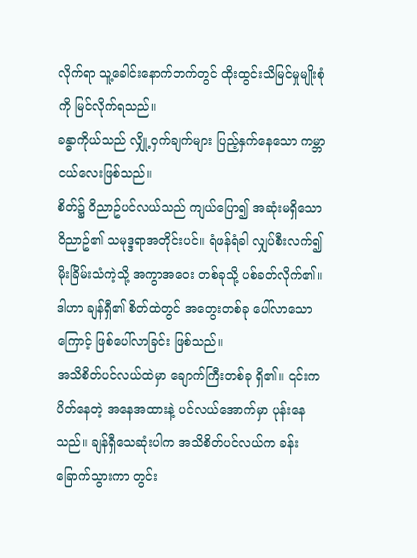လိုက်ရာ သူ့ခေါင်းနောက်ဘက်တွင် ထိုးထွင်းသိမြင်မှုမျိုးစုံကို မြင်လိုက်ရသည်။
ခန္ဓာကိုယ်သည် လျှို့ဝှက်ချက်များ ပြည့်နှက်နေသော ကမ္ဘာငယ်လေးဖြစ်သည်။
စိတ်၌ ဝိညာဥ်ပင်လယ်သည် ကျယ်ပြော၍ အဆုံးမရှိသော ဝိညာဥ်၏ သမုဒ္ဒရာအတိုင်းပင်။ ရံဖန်ရံခါ လျှပ်စီးလက်၍ မိုးခြိမ်းသံကဲ့သို့ အကွာအဝေး တစ်ခုသို့ ပစ်ခတ်လိုက်၏။ ဒါဟာ ချန်ရှီ၏ စိတ်ထဲတွင် အတွေးတစ်ခု ပေါ်လာသောကြောင့် ဖြစ်ပေါ်လာခြင်း ဖြစ်သည်။
အသိစိတ်ပင်လယ်ထဲမှာ ချောက်ကြီးတစ်ခု ရှိ၏။ ၎င်းက ပိတ်နေတဲ့ အနေအထားနဲ့ ပင်လယ်အောက်မှာ ပုန်းနေသည်။ ချန်ရှီသေဆုံးပါက အသိစိတ်ပင်လယ်က ခန်းခြောက်သွားကာ တွင်း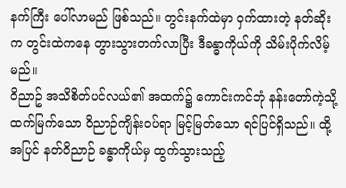နက်ကြီး ပေါ်လာမည် ဖြစ်သည်။ တွင်းနက်ထဲမှာ ဝှက်ထားတဲ့ နတ်ဆိုးက တွင်းထဲကနေ တွားသွားတက်လာပြီး ဒီခန္ဓာကိုယ်ကို သိမ်းပိုက်လိမ့်မည်။
ဝိညာဥ် အသိစိတ်ပင်လယ်၏ အထက်၌ ကောင်းကင်ဘုံ နန်းတော်ကဲ့သို့ ထက်မြက်သော ဝိညာဉ်ကျိန်းဝပ်ရာ မြင့်မြတ်သော ရင်ပြင်ရှိသည်။ ထို့အပြင် နတ်ဝိညာဉ် ခန္ဓာကိုယ်မှ ထွက်သွားသည့်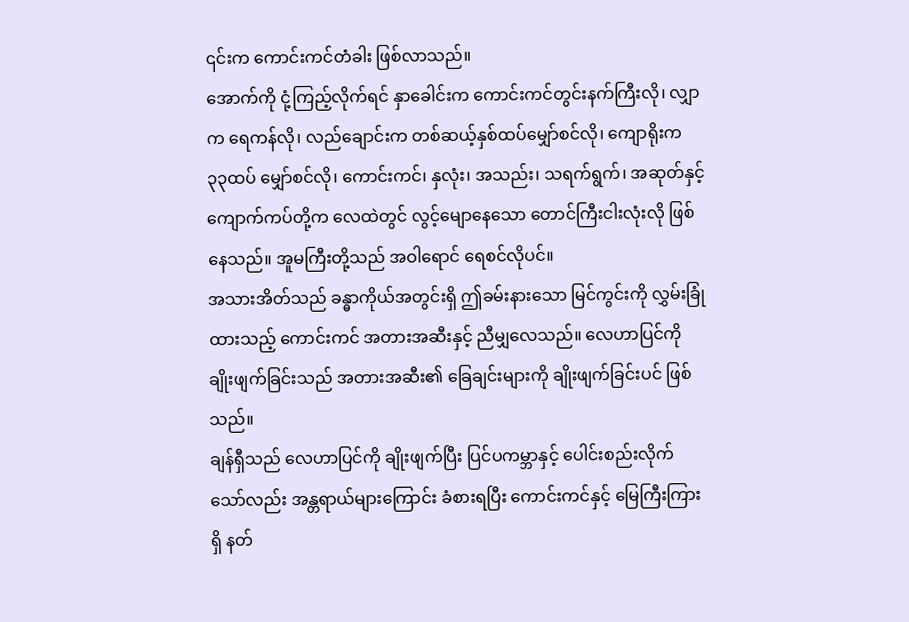၎င်းက ကောင်းကင်တံခါး ဖြစ်လာသည်။
အောက်ကို ငုံ့ကြည့်လိုက်ရင် နှာခေါင်းက ကောင်းကင်တွင်းနက်ကြီးလို၊ လျှာက ရေကန်လို၊ လည်ချောင်းက တစ်ဆယ့်နှစ်ထပ်မျှော်စင်လို၊ ကျောရိုးက ၃၃ထပ် မျှော်စင်လို၊ ကောင်းကင်၊ နှလုံး၊ အသည်း၊ သရက်ရွက်၊ အဆုတ်နှင့် ကျောက်ကပ်တို့က လေထဲတွင် လွင့်မျောနေသော တောင်ကြီးငါးလုံးလို ဖြစ်နေသည်။ အူမကြီးတို့သည် အဝါရောင် ရေစင်လိုပင်။
အသားအိတ်သည် ခန္ဓာကိုယ်အတွင်းရှိ ဤခမ်းနားသော မြင်ကွင်းကို လွှမ်းခြုံထားသည့် ကောင်းကင် အတားအဆီးနှင့် ညီမျှလေသည်။ လေဟာပြင်ကို ချိုးဖျက်ခြင်းသည် အတားအဆီး၏ ခြေချင်းများကို ချိုးဖျက်ခြင်းပင် ဖြစ်သည်။
ချန်ရှီသည် လေဟာပြင်ကို ချိုးဖျက်ပြီး ပြင်ပကမ္ဘာနှင့် ပေါင်းစည်းလိုက်သော်လည်း အန္တရာယ်များကြောင်း ခံစားရပြီး ကောင်းကင်နှင့် မြေကြီးကြားရှိ နတ်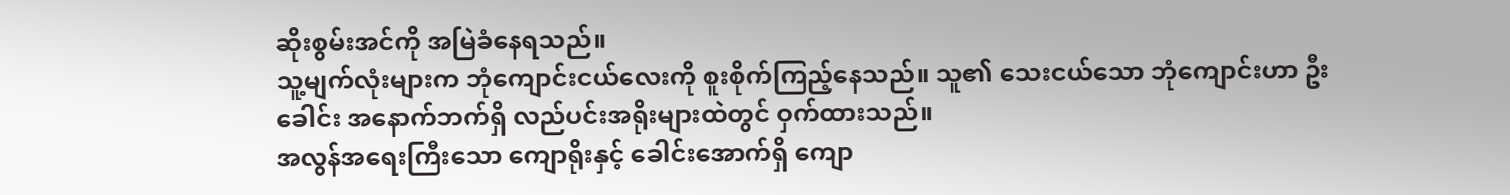ဆိုးစွမ်းအင်ကို အမြဲခံနေရသည်။
သူ့မျက်လုံးများက ဘုံကျောင်းငယ်လေးကို စူးစိုက်ကြည့်နေသည်။ သူ၏ သေးငယ်သော ဘုံကျောင်းဟာ ဦးခေါင်း အနောက်ဘက်ရှိ လည်ပင်းအရိုးများထဲတွင် ဝှက်ထားသည်။
အလွန်အရေးကြီးသော ကျောရိုးနှင့် ခေါင်းအောက်ရှိ ကျော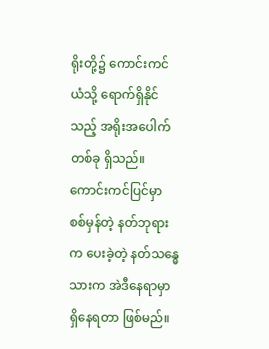ရိုးတို့၌ ကောင်းကင်ယံသို့ ရောက်ရှိနိုင်သည့် အရိုးအပေါက်တစ်ခု ရှိသည်။ ကောင်းကင်ပြင်မှာ စစ်မှန်တဲ့ နတ်ဘုရားက ပေးခဲ့တဲ့ နတ်သန္ဓေသားက အဲဒီနေရာမှာ ရှိနေရတာ ဖြစ်မည်။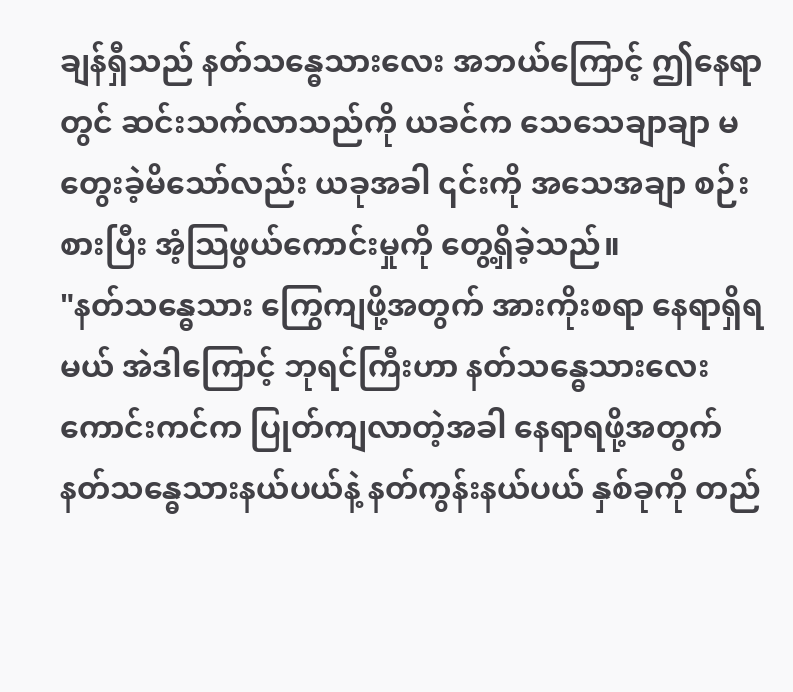ချန်ရှီသည် နတ်သန္ဓေသားလေး အဘယ်ကြောင့် ဤနေရာတွင် ဆင်းသက်လာသည်ကို ယခင်က သေသေချာချာ မတွေးခဲ့မိသော်လည်း ယခုအခါ ၎င်းကို အသေအချာ စဉ်းစားပြီး အံ့သြဖွယ်ကောင်းမှုကို တွေ့ရှိခဲ့သည်။
"နတ်သန္ဓေသား ကြွေကျဖို့အတွက် အားကိုးစရာ နေရာရှိရမယ် အဲဒါကြောင့် ဘုရင်ကြီးဟာ နတ်သန္ဓေသားလေး ကောင်းကင်က ပြုတ်ကျလာတဲ့အခါ နေရာရဖို့အတွက် နတ်သန္ဓေသားနယ်ပယ်နဲ့ နတ်ကွန်းနယ်ပယ် နှစ်ခုကို တည်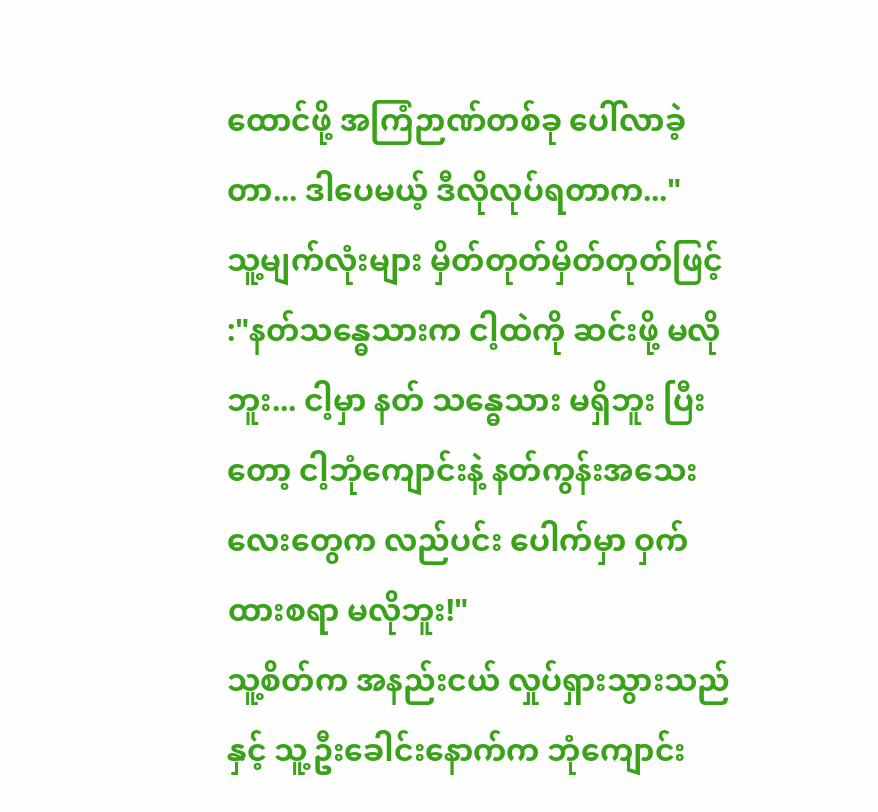ထောင်ဖို့ အကြံဉာဏ်တစ်ခု ပေါ်လာခဲ့တာ... ဒါပေမယ့် ဒီလိုလုပ်ရတာက..."
သူ့မျက်လုံးများ မှိတ်တုတ်မှိတ်တုတ်ဖြင့် :"နတ်သန္ဓေသားက ငါ့ထဲကို ဆင်းဖို့ မလိုဘူး... ငါ့မှာ နတ် သန္ဓေသား မရှိဘူး ပြီးတော့ ငါ့ဘုံကျောင်းနဲ့ နတ်ကွန်းအသေးလေးတွေက လည်ပင်း ပေါက်မှာ ဝှက်ထားစရာ မလိုဘူး!"
သူ့စိတ်က အနည်းငယ် လှုပ်ရှားသွားသည်နှင့် သူ့ဦးခေါင်းနောက်က ဘုံကျောင်း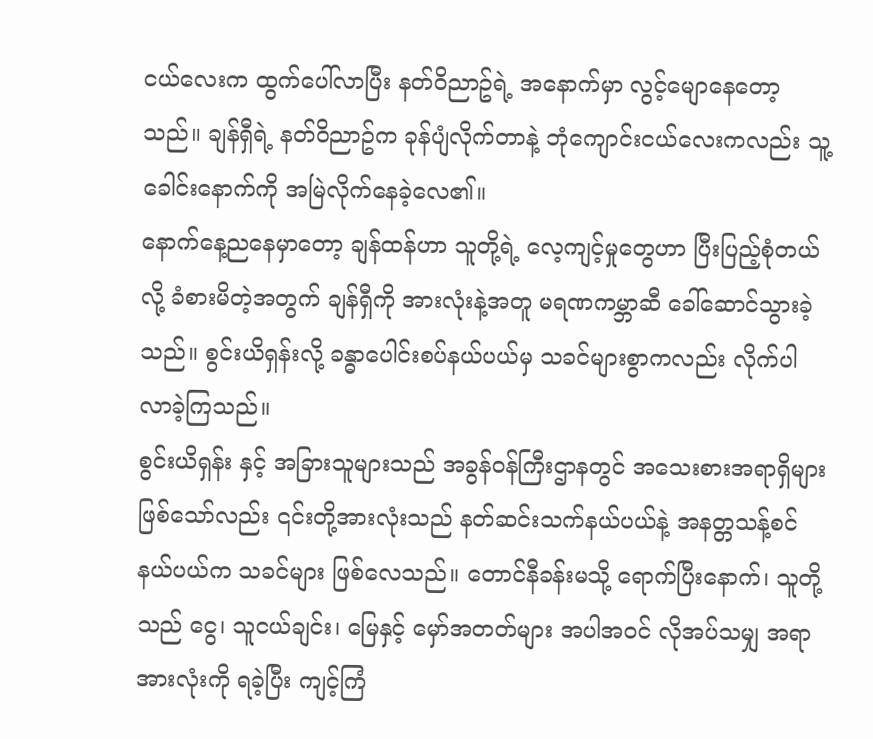ငယ်လေးက ထွက်ပေါ်လာပြီး နတ်ဝိညာဥ်ရဲ့ အနောက်မှာ လွင့်မျောနေတော့သည်။ ချန်ရှီရဲ့ နတ်ဝိညာဥ်က ခုန်ပျံလိုက်တာနဲ့ ဘုံကျောင်းငယ်လေးကလည်း သူ့ခေါင်းနောက်ကို အမြဲလိုက်နေခဲ့လေ၏။
နောက်နေ့ညနေမှာတော့ ချန်ထန်ဟာ သူတို့ရဲ့ လေ့ကျင့်မှုတွေဟာ ပြီးပြည့်စုံတယ်လို့ ခံစားမိတဲ့အတွက် ချန်ရှီကို အားလုံးနဲ့အတူ မရဏကမ္ဘာဆီ ခေါ်ဆောင်သွားခဲ့သည်။ စွင်းယိရှန်းလို့ ခန္ဓာပေါင်းစပ်နယ်ပယ်မှ သခင်များစွာကလည်း လိုက်ပါလာခဲ့ကြသည်။
စွင်းယိရှန်း နှင့် အခြားသူများသည် အခွန်ဝန်ကြီးဌာနတွင် အသေးစားအရာရှိများ ဖြစ်သော်လည်း ၎င်းတို့အားလုံးသည် နတ်ဆင်းသက်နယ်ပယ်နဲ့ အနတ္တသန့်စင်နယ်ပယ်က သခင်များ ဖြစ်လေသည်။ တောင်နီခန်းမသို့ ရောက်ပြီးနောက်၊ သူတို့သည် ငွေ၊ သူငယ်ချင်း၊ မြေနှင့် မှော်အတတ်များ အပါအဝင် လိုအပ်သမျှ အရာအားလုံးကို ရခဲ့ပြီး ကျင့်ကြံ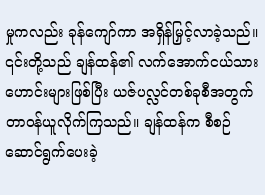မှုကလည်း ခုန်ကျော်ကာ အရှိန်မြှင့်လာခဲ့သည်။
၎င်းတို့သည် ချန်ထန်၏ လက်အောက်ငယ်သားဟောင်းများဖြစ်ပြီး ယဇ်ပလ္လင်တစ်ခုစီအတွက် တာဝန်ယူလိုက်ကြသည်။ ချန်ထန်က စီစဉ်ဆောင်ရွက်ပေးခဲ့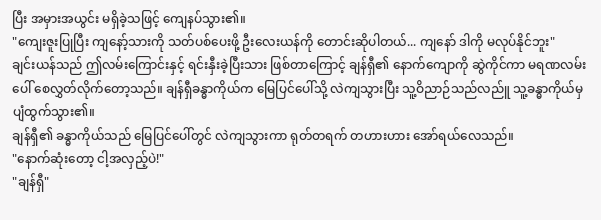ပြီး အမှားအယွင်း မရှိခဲ့သဖြင့် ကျေနပ်သွား၏။
"ကျေးဇူးပြုပြီး ကျနော့်သားကို သတ်ပစ်ပေးဖို့ ဦးလေးယန်ကို တောင်းဆိုပါတယ်... ကျနော် ဒါကို မလုပ်နိုင်ဘူး"
ချင်းယန်သည် ဤလမ်းကြောင်းနှင့် ရင်းနှီးခဲ့ပြီးသား ဖြစ်တာကြောင့် ချန်ရှီ၏ နောက်ကျောကို ဆွဲကိုင်ကာ မရဏလမ်းပေါ် စေလွှတ်လိုက်တော့သည်။ ချန်ရှီခန္ဓာကိုယ်က မြေပြင်ပေါ်သို့ လဲကျသွားပြီး သူ့ဝိညာဉ်သည်လည်ူ သူ့ခန္ဓာကိုယ်မှ ပျံထွက်သွား၏။
ချန်ရှီ၏ ခန္ဓာကိုယ်သည် မြေပြင်ပေါ်တွင် လဲကျသွားကာ ရုတ်တရက် တဟားဟား အော်ရယ်လေသည်။
"နောက်ဆုံးတော့ ငါ့အလှည့်ပဲ!"
"ချန်ရှီ"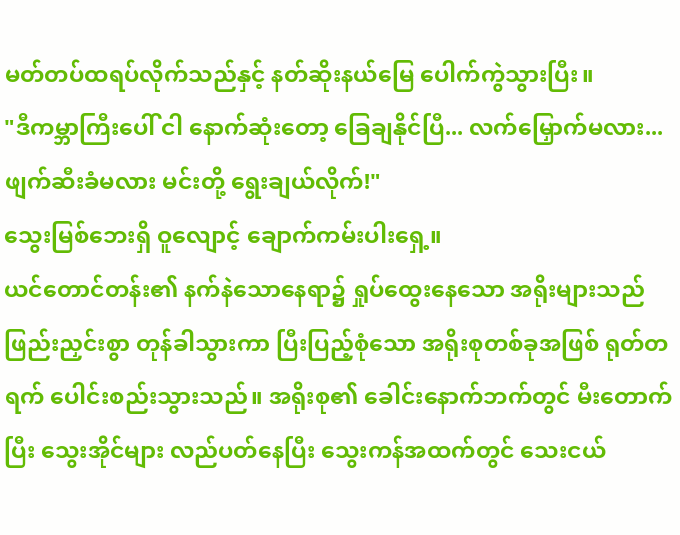မတ်တပ်ထရပ်လိုက်သည်နှင့် နတ်ဆိုးနယ်မြေ ပေါက်ကွဲသွားပြီး။
"ဒီကမ္ဘာကြီးပေါ် ငါ နောက်ဆုံးတော့ ခြေချနိုင်ပြီ... လက်မြှောက်မလား... ဖျက်ဆီးခံမလား မင်းတို့ ရွေးချယ်လိုက်!"
သွေးမြစ်ဘေးရှိ ဝူလျောင့် ချောက်ကမ်းပါးရှေ့။
ယင်တောင်တန်း၏ နက်နဲသောနေရာ၌ ရှုပ်ထွေးနေသော အရိုးများသည် ဖြည်းညှင်းစွာ တုန်ခါသွားကာ ပြီးပြည့်စုံသော အရိုးစုတစ်ခုအဖြစ် ရုတ်တရက် ပေါင်းစည်းသွားသည်။ အရိုးစု၏ ခေါင်းနောက်ဘက်တွင် မီးတောက်ပြီး သွေးအိုင်များ လည်ပတ်နေပြီး သွေးကန်အထက်တွင် သေးငယ်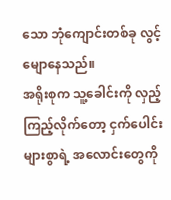သော ဘုံကျောင်းတစ်ခု လွင့်မျောနေသည်။
အရိုးစုက သူ့ခေါင်းကို လှည့်ကြည့်လိုက်တော့ ငှက်ပေါင်းများစွာရဲ့ အလောင်းတွေကို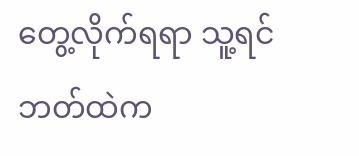တွေ့လိုက်ရရာ သူ့ရင်ဘတ်ထဲက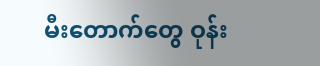မီးတောက်တွေ ဝုန်း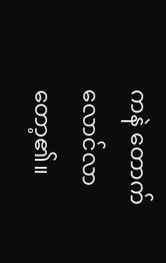ကနဲ တောက်လောင်လာတော့၏။